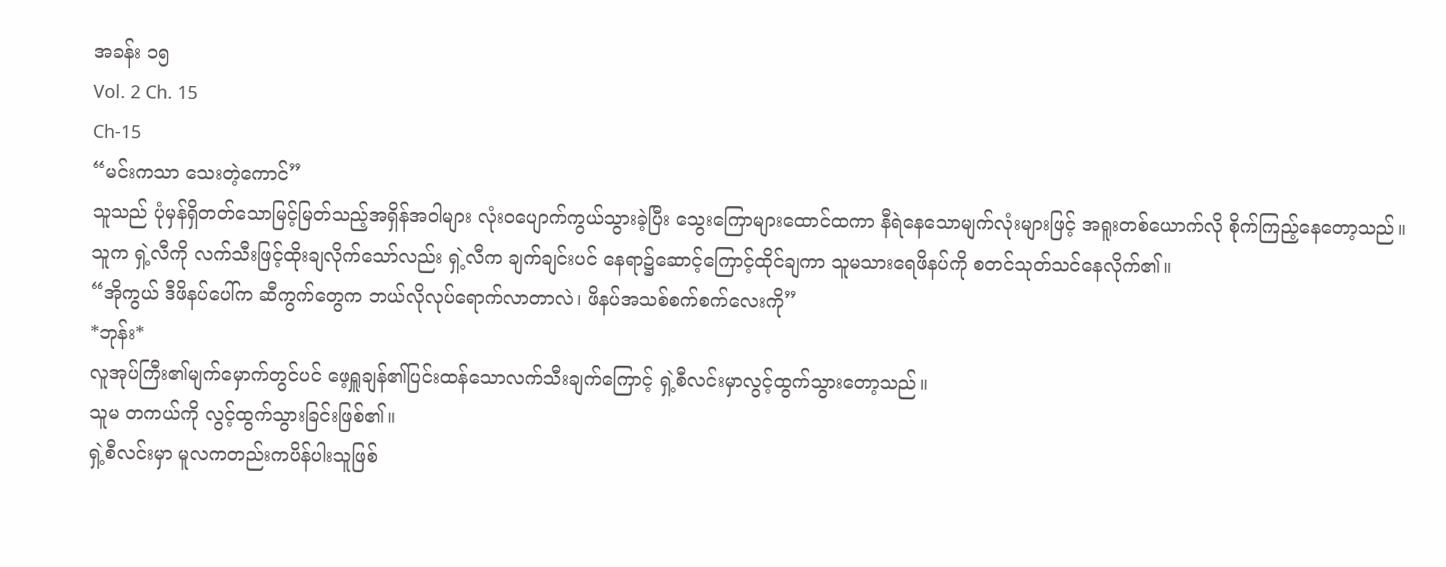အခန်း ၁၅
Vol. 2 Ch. 15
Ch-15
“မင်းကသာ သေးတဲ့ကောင်”
သူသည် ပုံမှန်ရှိတတ်သောမြင့်မြတ်သည့်အရှိန်အဝါများ လုံးဝပျောက်ကွယ်သွားခဲ့ပြီး သွေးကြောများထောင်ထကာ နီရဲနေသောမျက်လုံးများဖြင့် အရူးတစ်ယောက်လို စိုက်ကြည့်နေတော့သည်။
သူက ရှဲ့လီကို လက်သီးဖြင့်ထိုးချလိုက်သော်လည်း ရှဲ့လီက ချက်ချင်းပင် နေရာ၌ဆောင့်ကြောင့်ထိုင်ချကာ သူမသားရေဖိနပ်ကို စတင်သုတ်သင်နေလိုက်၏။
“အိုကွယ် ဒီဖိနပ်ပေါ်က ဆီကွက်တွေက ဘယ်လိုလုပ်ရောက်လာတာလဲ၊ ဖိနပ်အသစ်စက်စက်လေးကို”
*ဘုန်း*
လူအုပ်ကြီး၏မျက်မှောက်တွင်ပင် ဖေ့ရှူချန်၏ပြင်းထန်သောလက်သီးချက်ကြောင့် ရှဲ့စီလင်းမှာလွင့်ထွက်သွားတော့သည်။
သူမ တကယ်ကို လွင့်ထွက်သွားခြင်းဖြစ်၏။
ရှဲ့စီလင်းမှာ မူလကတည်းကပိန်ပါးသူဖြစ်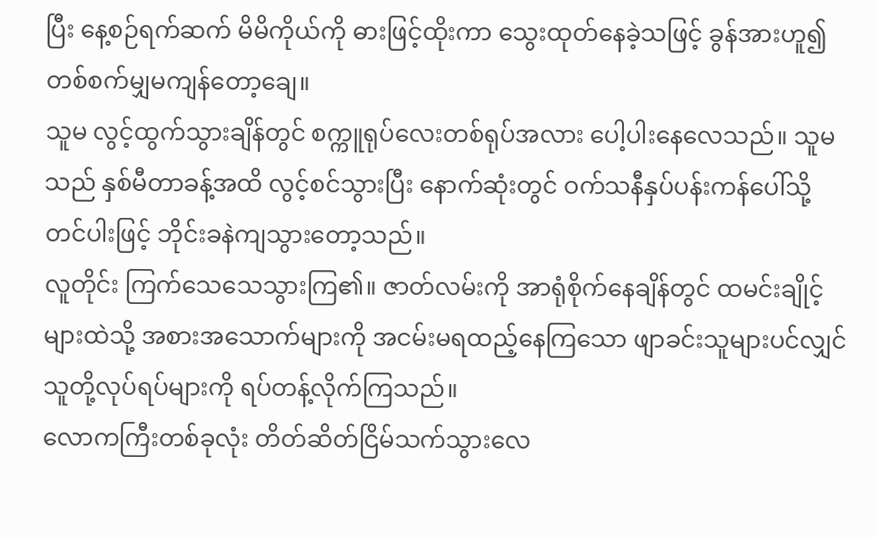ပြီး နေ့စဉ်ရက်ဆက် မိမိကိုယ်ကို ဓားဖြင့်ထိုးကာ သွေးထုတ်နေခဲ့သဖြင့် ခွန်အားဟူ၍ တစ်စက်မျှမကျန်တော့ချေ။
သူမ လွင့်ထွက်သွားချိန်တွင် စက္ကူရုပ်လေးတစ်ရုပ်အလား ပေါ့ပါးနေလေသည်။ သူမသည် နှစ်မီတာခန့်အထိ လွင့်စင်သွားပြီး နောက်ဆုံးတွင် ဝက်သနီနှပ်ပန်းကန်ပေါ်သို့ တင်ပါးဖြင့် ဘိုင်းခနဲကျသွားတော့သည်။
လူတိုင်း ကြက်သေသေသွားကြ၏။ ဇာတ်လမ်းကို အာရုံစိုက်နေချိန်တွင် ထမင်းချိုင့်များထဲသို့ အစားအသောက်များကို အငမ်းမရထည့်နေကြသော ဖျာခင်းသူများပင်လျှင် သူတို့လုပ်ရပ်များကို ရပ်တန့်လိုက်ကြသည်။
လောကကြီးတစ်ခုလုံး တိတ်ဆိတ်ငြိမ်သက်သွားလေ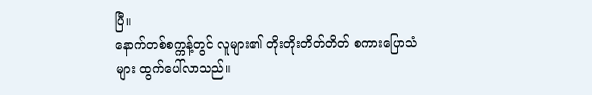ပြီ။
နောက်တစ်စက္ကန့်တွင် လူများ၏ တိုးတိုးတိတ်တိတ် စကားပြောသံများ ထွက်ပေါ်လာသည်။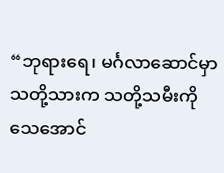“ဘုရားရေ၊ မင်္ဂလာဆောင်မှာ သတို့သားက သတို့သမီးကို သေအောင်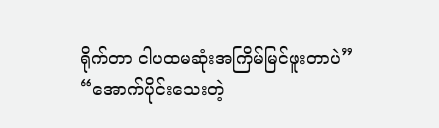ရိုက်တာ ငါပထမဆုံးအကြိမ်မြင်ဖူးတာပဲ”
“အောက်ပိုင်းသေးတဲ့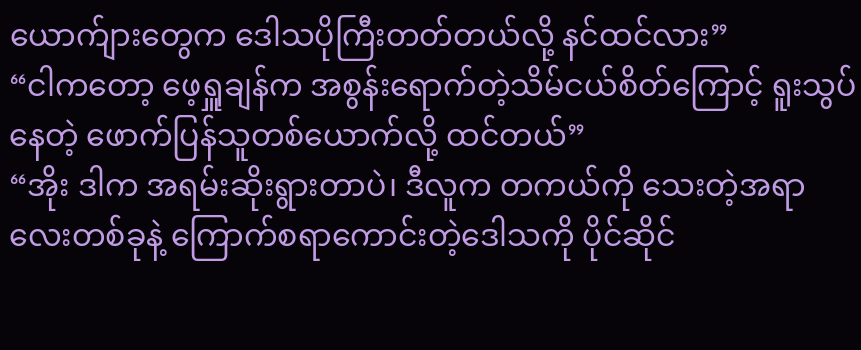ယောက်ျားတွေက ဒေါသပိုကြီးတတ်တယ်လို့ နင်ထင်လား”
“ငါကတော့ ဖေ့ရှူချန်က အစွန်းရောက်တဲ့သိမ်ငယ်စိတ်ကြောင့် ရူးသွပ်နေတဲ့ ဖောက်ပြန်သူတစ်ယောက်လို့ ထင်တယ်”
“အိုး ဒါက အရမ်းဆိုးရွားတာပဲ၊ ဒီလူက တကယ်ကို သေးတဲ့အရာလေးတစ်ခုနဲ့ ကြောက်စရာကောင်းတဲ့ဒေါသကို ပိုင်ဆိုင်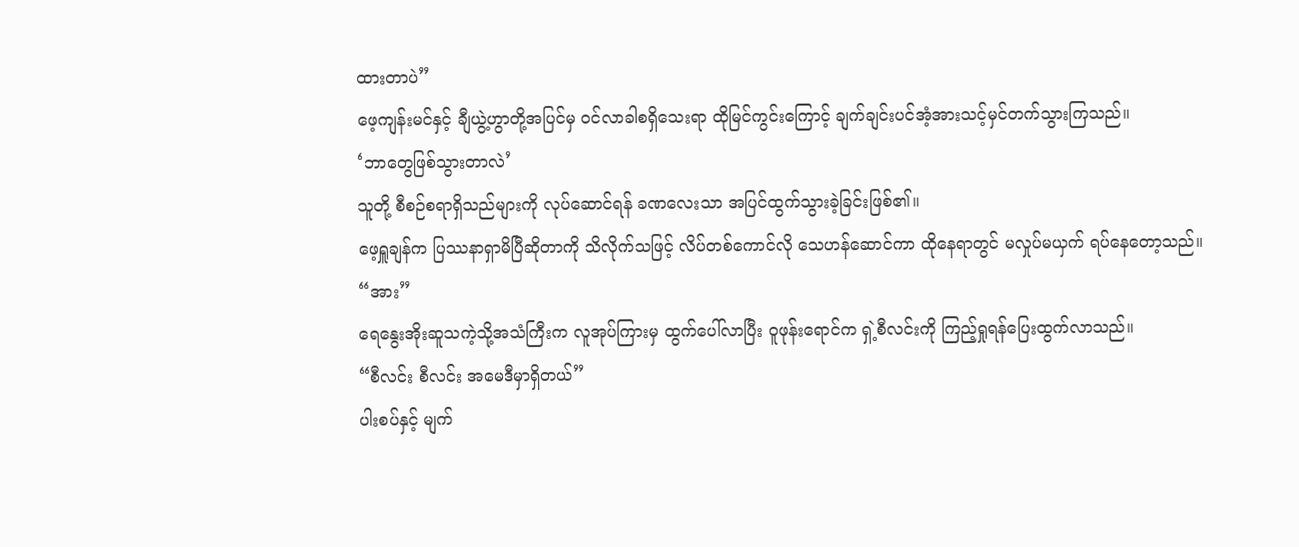ထားတာပဲ”
ဖေ့ကျန်းမင်နှင့် ချီယွဲ့ဟွာတို့အပြင်မှ ဝင်လာခါစရှိသေးရာ ထိုမြင်ကွင်းကြောင့် ချက်ချင်းပင်အံ့အားသင့်မှင်တက်သွားကြသည်။
‘ဘာတွေဖြစ်သွားတာလဲ’
သူတို့ စီစဉ်စရာရှိသည်များကို လုပ်ဆောင်ရန် ခဏလေးသာ အပြင်ထွက်သွားခဲ့ခြင်းဖြစ်၏။
ဖေ့ရှူချန်က ပြဿနာရှာမိပြီဆိုတာကို သိလိုက်သဖြင့် လိပ်တစ်ကောင်လို သေဟန်ဆောင်ကာ ထိုနေရာတွင် မလှုပ်မယှက် ရပ်နေတော့သည်။
“အား”
ရေနွေးအိုးဆူသကဲ့သို့အသံကြီးက လူအုပ်ကြားမှ ထွက်ပေါ်လာပြီး ဝူဖုန်းရောင်က ရှဲ့စီလင်းကို ကြည့်ရှုရန်ပြေးထွက်လာသည်။
“စီလင်း စီလင်း အမေဒီမှာရှိတယ်”
ပါးစပ်နှင့် မျက်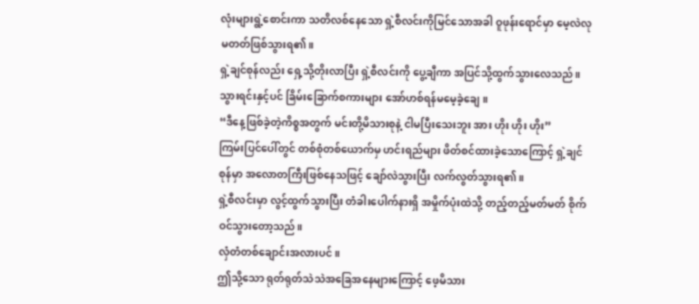လုံးများရွဲ့စောင်းကာ သတိလစ်နေသော ရှဲ့စီလင်းကိုမြင်သောအခါ ဝူဖုန်းရောင်မှာ မေ့လဲလုမတတ်ဖြစ်သွားရ၏။
ရှဲ့ချင်စုန်လည်း ရှေ့သို့တိုးလာပြီး ရှဲ့စီလင်းကို ပွေ့ချီကာ အပြင်သို့ထွက်သွားလေသည်။ သွားရင်းနှင့်ပင် ခြိမ်းခြောက်စကားများ အော်ဟစ်ရန်မမေ့ခဲ့ချေ။
“ဒီနေ့ဖြစ်ခဲ့တဲ့ကိစ္စအတွက် မင်းတို့မိသားစုနဲ့ ငါမပြီးသေးဘူး အား ဟိုး ဟိုး ဟိုး”
ကြမ်းပြင်ပေါ်တွင် တစ်စုံတစ်ယောက်မှ ဟင်းရည်များ ဖိတ်စင်ထားခဲ့သောကြောင့် ရှဲ့ချင်စုန်မှာ အလောတကြီးဖြစ်နေသဖြင့် ချော်လဲသွားပြီး လက်လွတ်သွားရ၏။
ရှဲ့စီလင်းမှာ လွင့်ထွက်သွားပြီး တံခါးပေါက်နားရှိ အမှိုက်ပုံးထဲသို့ တည့်တည့်မတ်မတ် စိုက်ဝင်သွားတော့သည်။
လှံတံတစ်ချောင်းအလားပင်။
ဤသို့သော ရုတ်ရုတ်သဲသဲအခြေအနေများကြောင့် ဖေ့မိသား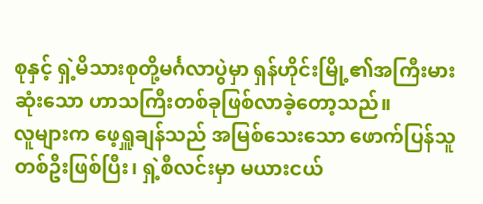စုနှင့် ရှဲ့မိသားစုတို့မင်္ဂလာပွဲမှာ ရှန်ဟိုင်းမြို့၏အကြီးမားဆုံးသော ဟာသကြီးတစ်ခုဖြစ်လာခဲ့တော့သည်။
လူများက ဖေ့ရှူချန်သည် အမြစ်သေးသော ဖောက်ပြန်သူတစ်ဦးဖြစ်ပြီး၊ ရှဲ့စီလင်းမှာ မယားငယ်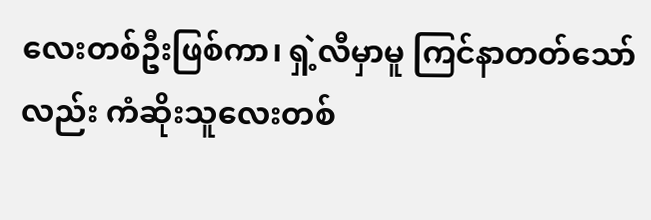လေးတစ်ဦးဖြစ်ကာ၊ ရှဲ့လီမှာမူ ကြင်နာတတ်သော်လည်း ကံဆိုးသူလေးတစ်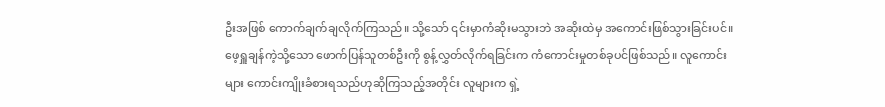ဦးအဖြစ် ကောက်ချက်ချလိုက်ကြသည်။ သို့သော် ၎င်းမှာကံဆိုးမသွားဘဲ အဆိုးထဲမှ အကောင်းဖြစ်သွားခြင်းပင်။
ဖေ့ရှူချန်ကဲ့သို့သော ဖောက်ပြန်သူတစ်ဦးကို စွန့်လွှတ်လိုက်ရခြင်းက ကံကောင်းမှုတစ်ခုပင်ဖြစ်သည်။ လူကောင်းများ ကောင်းကျိုးခံစားရသည်ဟုဆိုကြသည့်အတိုင်း လူများက ရှဲ့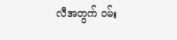လီအတွက် ဝမ်း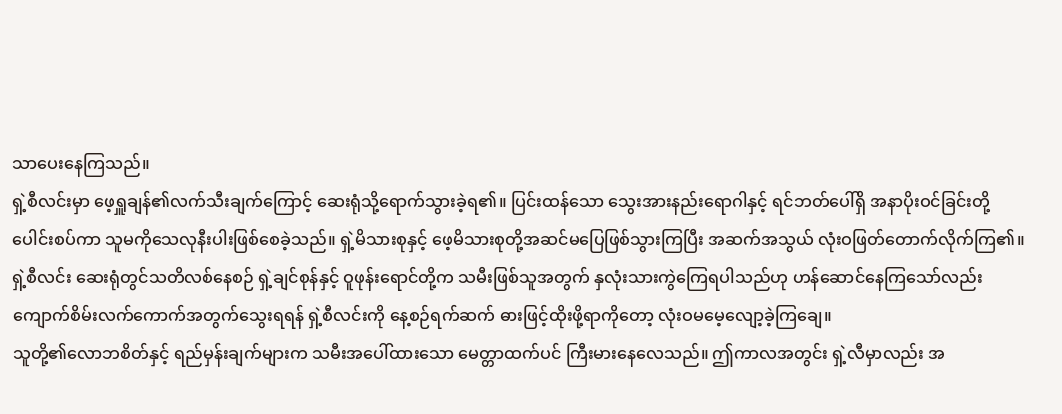သာပေးနေကြသည်။
ရှဲ့စီလင်းမှာ ဖေ့ရှူချန်၏လက်သီးချက်ကြောင့် ဆေးရုံသို့ရောက်သွားခဲ့ရ၏။ ပြင်းထန်သော သွေးအားနည်းရောဂါနှင့် ရင်ဘတ်ပေါ်ရှိ အနာပိုးဝင်ခြင်းတို့ ပေါင်းစပ်ကာ သူမကိုသေလုနီးပါးဖြစ်စေခဲ့သည်။ ရှဲ့မိသားစုနှင့် ဖေ့မိသားစုတို့အဆင်မပြေဖြစ်သွားကြပြီး အဆက်အသွယ် လုံးဝဖြတ်တောက်လိုက်ကြ၏။
ရှဲ့စီလင်း ဆေးရုံတွင်သတိလစ်နေစဉ် ရှဲ့ချင်စုန်နှင့် ဝူဖုန်းရောင်တို့က သမီးဖြစ်သူအတွက် နှလုံးသားကွဲကြေရပါသည်ဟု ဟန်ဆောင်နေကြသော်လည်း ကျောက်စိမ်းလက်ကောက်အတွက်သွေးရရန် ရှဲ့စီလင်းကို နေ့စဉ်ရက်ဆက် ဓားဖြင့်ထိုးဖို့ရာကိုတော့ လုံးဝမမေ့လျော့ခဲ့ကြချေ။
သူတို့၏လောဘစိတ်နှင့် ရည်မှန်းချက်များက သမီးအပေါ်ထားသော မေတ္တာထက်ပင် ကြီးမားနေလေသည်။ ဤကာလအတွင်း ရှဲ့လီမှာလည်း အ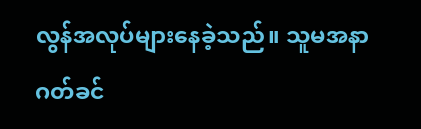လွန်အလုပ်များနေခဲ့သည်။ သူမအနာဂတ်ခင်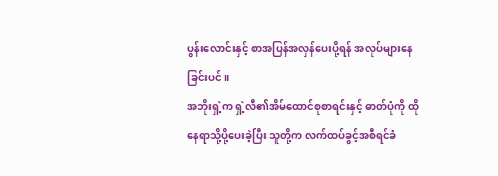ပွန်းလောင်းနှင့် စာအပြန်အလှန်ပေးပို့ရန် အလုပ်များနေခြင်းပင်။
အဘိုးရှဲ့က ရှဲ့လီ၏အိမ်ထောင်စုစာရင်းနှင့် ဓာတ်ပုံကို ထိုနေရာသို့ပို့ပေးခဲ့ပြီး သူတို့က လက်ထပ်ခွင့်အစီရင်ခံ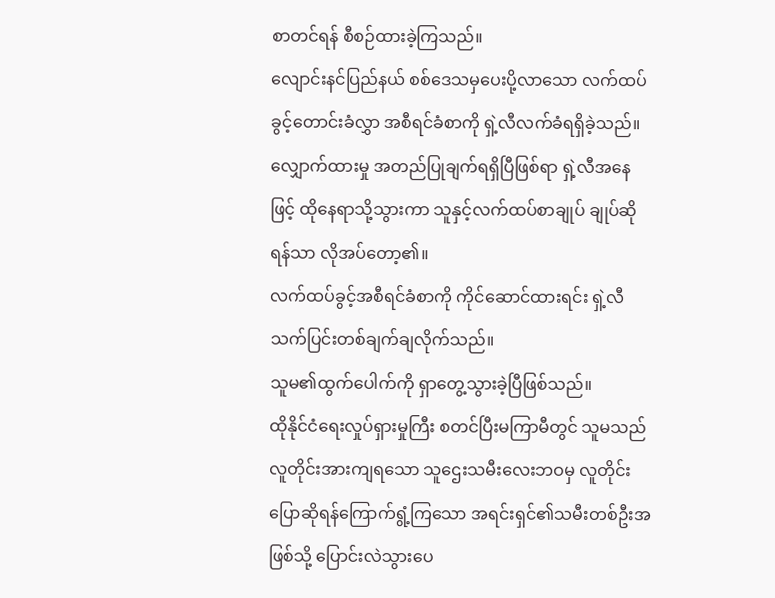စာတင်ရန် စီစဉ်ထားခဲ့ကြသည်။
လျောင်းနင်ပြည်နယ် စစ်ဒေသမှပေးပို့လာသော လက်ထပ်ခွင့်တောင်းခံလွှာ အစီရင်ခံစာကို ရှဲ့လီလက်ခံရရှိခဲ့သည်။
လျှောက်ထားမှု အတည်ပြုချက်ရရှိပြီဖြစ်ရာ ရှဲ့လီအနေဖြင့် ထိုနေရာသို့သွားကာ သူနှင့်လက်ထပ်စာချုပ် ချုပ်ဆိုရန်သာ လိုအပ်တော့၏။
လက်ထပ်ခွင့်အစီရင်ခံစာကို ကိုင်ဆောင်ထားရင်း ရှဲ့လီ သက်ပြင်းတစ်ချက်ချလိုက်သည်။
သူမ၏ထွက်ပေါက်ကို ရှာတွေ့သွားခဲ့ပြီဖြစ်သည်။
ထိုနိုင်ငံရေးလှုပ်ရှားမှုကြီး စတင်ပြီးမကြာမီတွင် သူမသည် လူတိုင်းအားကျရသော သူဌေးသမီးလေးဘဝမှ လူတိုင်းပြောဆိုရန်ကြောက်ရွံ့ကြသော အရင်းရှင်၏သမီးတစ်ဦးအဖြစ်သို့ ပြောင်းလဲသွားပေ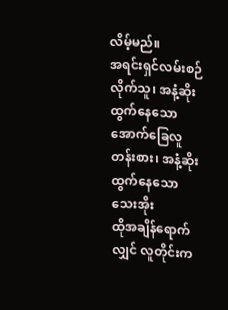လိမ့်မည်။
အရင်းရှင်လမ်းစဉ်လိုက်သူ၊ အနံ့ဆိုးထွက်နေသော အောက်ခြေလူတန်းစား၊ အနံ့ဆိုးထွက်နေသော သေးအိုး
ထိုအချိန်ရောက်လျှင် လူတိုင်းက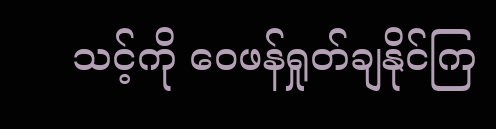သင့်ကို ဝေဖန်ရှုတ်ချနိုင်ကြ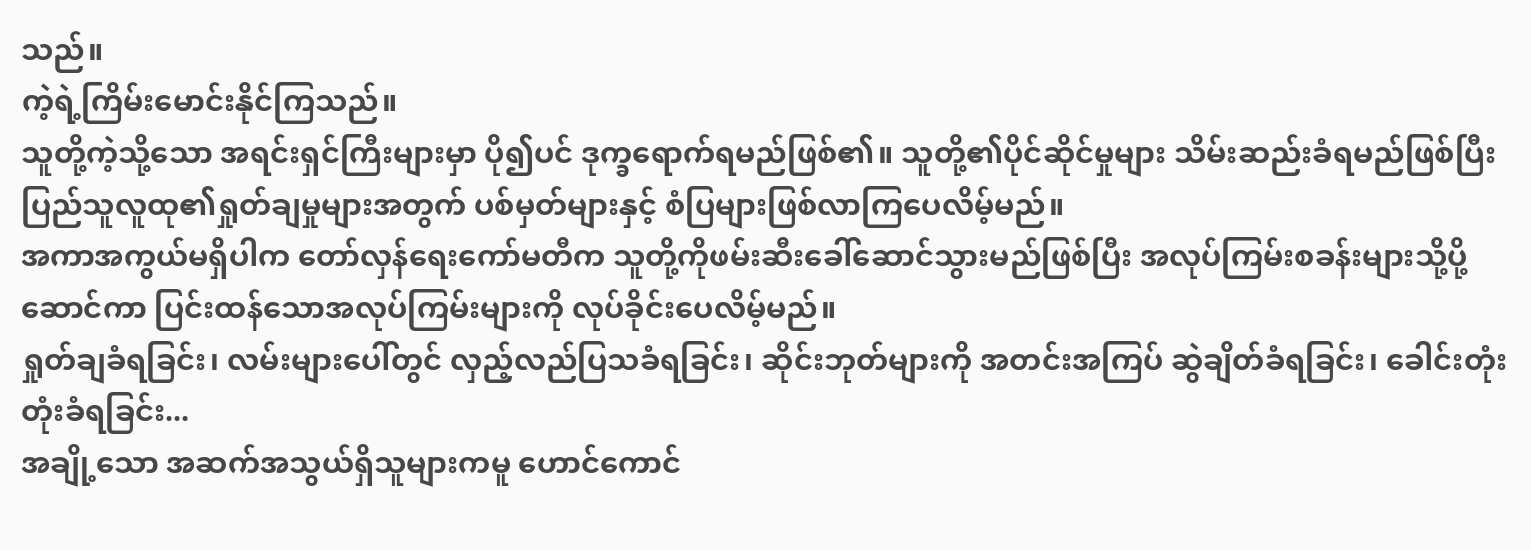သည်။
ကဲ့ရဲ့ကြိမ်းမောင်းနိုင်ကြသည်။
သူတို့ကဲ့သို့သော အရင်းရှင်ကြီးများမှာ ပို၍ပင် ဒုက္ခရောက်ရမည်ဖြစ်၏။ သူတို့၏ပိုင်ဆိုင်မှုများ သိမ်းဆည်းခံရမည်ဖြစ်ပြီး ပြည်သူလူထု၏ရှုတ်ချမှုများအတွက် ပစ်မှတ်များနှင့် စံပြများဖြစ်လာကြပေလိမ့်မည်။
အကာအကွယ်မရှိပါက တော်လှန်ရေးကော်မတီက သူတို့ကိုဖမ်းဆီးခေါ်ဆောင်သွားမည်ဖြစ်ပြီး အလုပ်ကြမ်းစခန်းများသို့ပို့ဆောင်ကာ ပြင်းထန်သောအလုပ်ကြမ်းများကို လုပ်ခိုင်းပေလိမ့်မည်။
ရှုတ်ချခံရခြင်း၊ လမ်းများပေါ်တွင် လှည့်လည်ပြသခံရခြင်း၊ ဆိုင်းဘုတ်များကို အတင်းအကြပ် ဆွဲချိတ်ခံရခြင်း၊ ခေါင်းတုံးတုံးခံရခြင်း...
အချို့သော အဆက်အသွယ်ရှိသူများကမူ ဟောင်ကောင်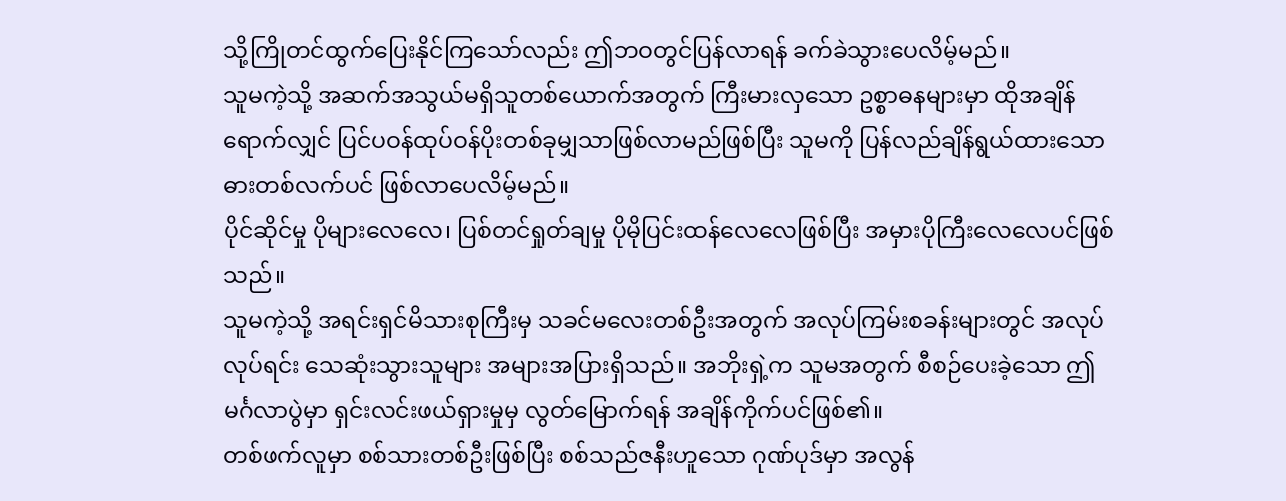သို့ကြိုတင်ထွက်ပြေးနိုင်ကြသော်လည်း ဤဘဝတွင်ပြန်လာရန် ခက်ခဲသွားပေလိမ့်မည်။
သူမကဲ့သို့ အဆက်အသွယ်မရှိသူတစ်ယောက်အတွက် ကြီးမားလှသော ဥစ္စာဓနများမှာ ထိုအချိန်ရောက်လျှင် ပြင်ပဝန်ထုပ်ဝန်ပိုးတစ်ခုမျှသာဖြစ်လာမည်ဖြစ်ပြီး သူမကို ပြန်လည်ချိန်ရွယ်ထားသော ဓားတစ်လက်ပင် ဖြစ်လာပေလိမ့်မည်။
ပိုင်ဆိုင်မှု ပိုများလေလေ၊ ပြစ်တင်ရှုတ်ချမှု ပိုမိုပြင်းထန်လေလေဖြစ်ပြီး အမှားပိုကြီးလေလေပင်ဖြစ်သည်။
သူမကဲ့သို့ အရင်းရှင်မိသားစုကြီးမှ သခင်မလေးတစ်ဦးအတွက် အလုပ်ကြမ်းစခန်းများတွင် အလုပ်လုပ်ရင်း သေဆုံးသွားသူများ အများအပြားရှိသည်။ အဘိုးရှဲ့က သူမအတွက် စီစဉ်ပေးခဲ့သော ဤမင်္ဂလာပွဲမှာ ရှင်းလင်းဖယ်ရှားမှုမှ လွတ်မြောက်ရန် အချိန်ကိုက်ပင်ဖြစ်၏။
တစ်ဖက်လူမှာ စစ်သားတစ်ဦးဖြစ်ပြီး စစ်သည်ဇနီးဟူသော ဂုဏ်ပုဒ်မှာ အလွန်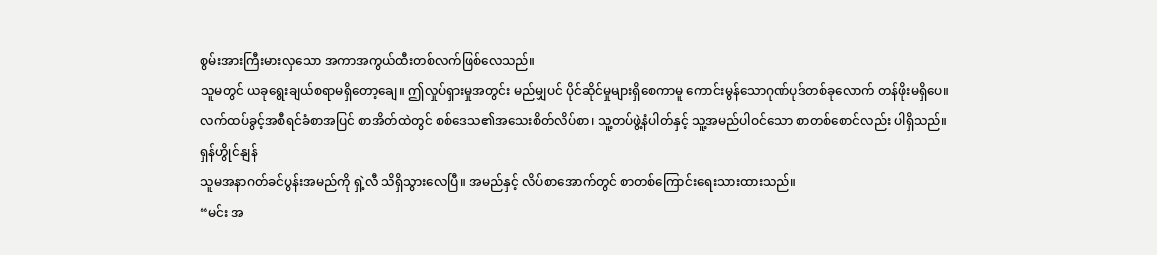စွမ်းအားကြီးမားလှသော အကာအကွယ်ထီးတစ်လက်ဖြစ်လေသည်။
သူမတွင် ယခုရွေးချယ်စရာမရှိတော့ချေ။ ဤလှုပ်ရှားမှုအတွင်း မည်မျှပင် ပိုင်ဆိုင်မှုများရှိစေကာမူ ကောင်းမွန်သောဂုဏ်ပုဒ်တစ်ခုလောက် တန်ဖိုးမရှိပေ။
လက်ထပ်ခွင့်အစီရင်ခံစာအပြင် စာအိတ်ထဲတွင် စစ်ဒေသ၏အသေးစိတ်လိပ်စာ၊ သူ့တပ်ဖွဲ့နံပါတ်နှင့် သူ့အမည်ပါဝင်သော စာတစ်စောင်လည်း ပါရှိသည်။
ရှန်ဟွိုင်နျန်
သူမအနာဂတ်ခင်ပွန်းအမည်ကို ရှဲ့လီ သိရှိသွားလေပြီ။ အမည်နှင့် လိပ်စာအောက်တွင် စာတစ်ကြောင်းရေးသားထားသည်။
“မင်း အ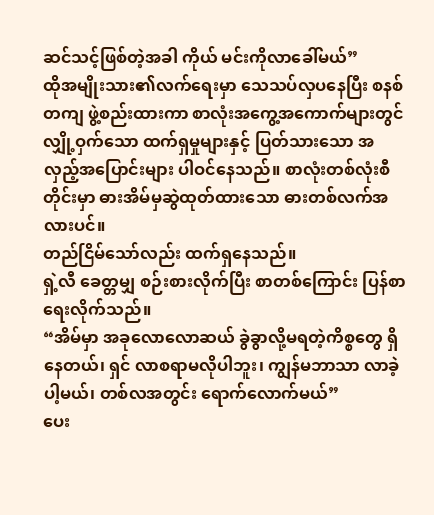ဆင်သင့်ဖြစ်တဲ့အခါ ကိုယ် မင်းကိုလာခေါ်မယ်”
ထိုအမျိုးသား၏လက်ရေးမှာ သေသပ်လှပနေပြီး စနစ်တကျ ဖွဲ့စည်းထားကာ စာလုံးအကွေ့အကောက်များတွင် လျှို့ဝှက်သော ထက်ရှမှုများနှင့် ပြတ်သားသော အလှည့်အပြောင်းများ ပါဝင်နေသည်။ စာလုံးတစ်လုံးစီတိုင်းမှာ ဓားအိမ်မှဆွဲထုတ်ထားသော ဓားတစ်လက်အလားပင်။
တည်ငြိမ်သော်လည်း ထက်ရှနေသည်။
ရှဲ့လီ ခေတ္တမျှ စဉ်းစားလိုက်ပြီး စာတစ်ကြောင်း ပြန်စာရေးလိုက်သည်။
“အိမ်မှာ အခုလောလောဆယ် ခွဲခွာလို့မရတဲ့ကိစ္စတွေ ရှိနေတယ်၊ ရှင် လာစရာမလိုပါဘူး၊ ကျွန်မဘာသာ လာခဲ့ပါ့မယ်၊ တစ်လအတွင်း ရောက်လောက်မယ်”
ပေး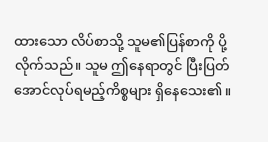ထားသော လိပ်စာသို့ သူမ၏ပြန်စာကို ပို့လိုက်သည်။ သူမ ဤနေရာတွင် ပြီးပြတ်အောင်လုပ်ရမည့်ကိစ္စများ ရှိနေသေး၏။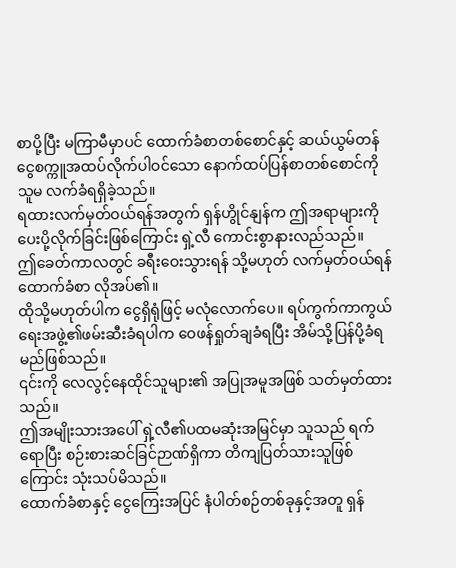စာပို့ပြီး မကြာမီမှာပင် ထောက်ခံစာတစ်စောင်နှင့် ဆယ်ယွမ်တန် ငွေစက္ကူအထပ်လိုက်ပါဝင်သော နောက်ထပ်ပြန်စာတစ်စောင်ကို သူမ လက်ခံရရှိခဲ့သည်။
ရထားလက်မှတ်ဝယ်ရန်အတွက် ရှန်ဟွိုင်နျန်က ဤအရာများကို ပေးပို့လိုက်ခြင်းဖြစ်ကြောင်း ရှဲ့လီ ကောင်းစွာနားလည်သည်။
ဤခေတ်ကာလတွင် ခရီးဝေးသွားရန် သို့မဟုတ် လက်မှတ်ဝယ်ရန် ထောက်ခံစာ လိုအပ်၏။
ထိုသို့မဟုတ်ပါက ငွေရှိရုံဖြင့် မလုံလောက်ပေ။ ရပ်ကွက်ကာကွယ်ရေးအဖွဲ့၏ဖမ်းဆီးခံရပါက ဝေဖန်ရှုတ်ချခံရပြီး အိမ်သို့ပြန်ပို့ခံရမည်ဖြစ်သည်။
၎င်းကို လေလွင့်နေထိုင်သူများ၏ အပြုအမူအဖြစ် သတ်မှတ်ထားသည်။
ဤအမျိုးသားအပေါ် ရှဲ့လီ၏ပထမဆုံးအမြင်မှာ သူသည် ရက်ရောပြီး စဉ်းစားဆင်ခြင်ဉာဏ်ရှိကာ တိကျပြတ်သားသူဖြစ်ကြောင်း သုံးသပ်မိသည်။
ထောက်ခံစာနှင့် ငွေကြေးအပြင် နံပါတ်စဉ်တစ်ခုနှင့်အတူ ရှန်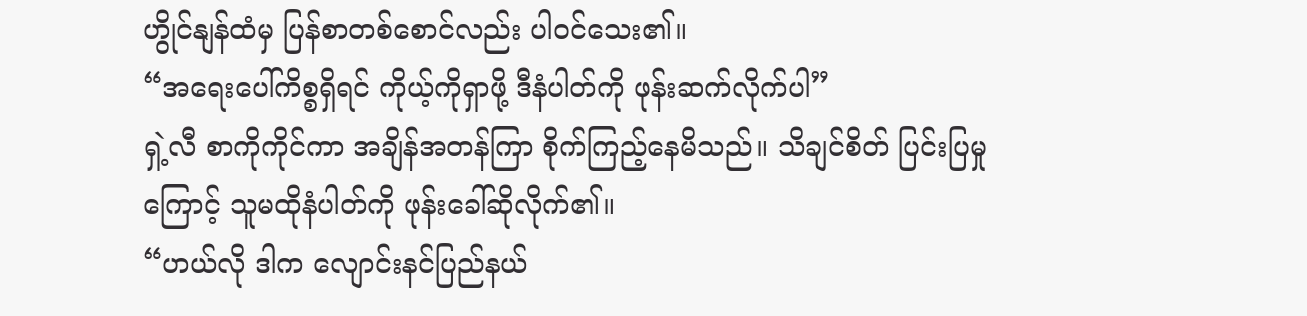ဟွိုင်နျန်ထံမှ ပြန်စာတစ်စောင်လည်း ပါဝင်သေး၏။
“အရေးပေါ်ကိစ္စရှိရင် ကိုယ့်ကိုရှာဖို့ ဒီနံပါတ်ကို ဖုန်းဆက်လိုက်ပါ”
ရှဲ့လီ စာကိုကိုင်ကာ အချိန်အတန်ကြာ စိုက်ကြည့်နေမိသည်။ သိချင်စိတ် ပြင်းပြမှုကြောင့် သူမထိုနံပါတ်ကို ဖုန်းခေါ်ဆိုလိုက်၏။
“ဟယ်လို ဒါက လျောင်းနင်ပြည်နယ်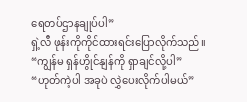ရေတပ်ဌာနချုပ်ပါ”
ရှဲ့လီ ဖုန်းကိုကိုင်ထားရင်းပြောလိုက်သည်။
“ကျွန်မ ရှန်ဟွိုင်နျန်ကို ရှာချင်လို့ပါ”
“ဟုတ်ကဲ့ပါ အခုပဲ လွှဲပေးလိုက်ပါမယ်”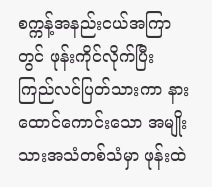စက္ကန့်အနည်းငယ်အကြာတွင် ဖုန်းကိုင်လိုက်ပြီး ကြည်လင်ပြတ်သားကာ နားထောင်ကောင်းသော အမျိုးသားအသံတစ်သံမှာ ဖုန်းထဲ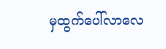မှထွက်ပေါ်လာလေ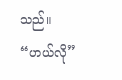သည်။
“ဟယ်လို”